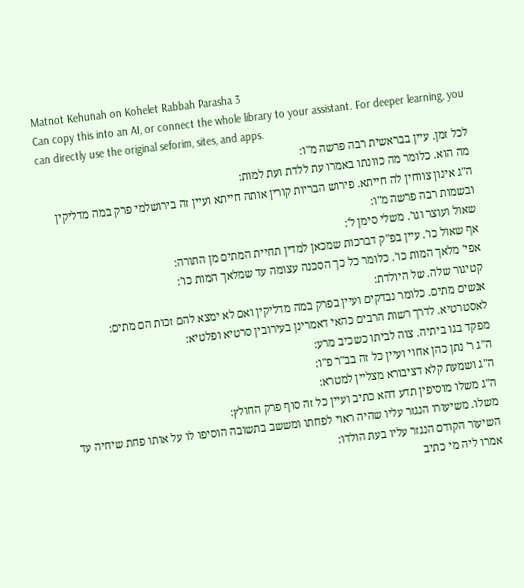Matnot Kehunah on Kohelet Rabbah Parasha 3
Can copy this into an AI, or connect the whole library to your assistant. For deeper learning, you can directly use the original seforim, sites, and apps.
לכל זמן. עיין בבראשית רבה פרשה מ"ו:
מה הוא. כלומר מה כוונתו באמרו עת ללדת ועת למות:
ה"ג אינון צווחין לה חייתא. פירוש הבריות קורין אותה חייתא ועיין זה בירושלמי פרק במה מדליקין ובשמות רבה פרשה מ"ו:
שאול ועוצר וגו'. משלי סימן ל':
אף שאול כו'. עיין בפ"ק דברכות שמכאן למדין תחיית המתים מן התורה:
אפי' מלאך המות כו'. כלומר כל כך הסכנה עצומה עד שמלאך המות כו':
קטיגור שלה. של היולדת:
אנשים מתים. כלומר נבדקים ועיין בפרק במה מדליקין ואם לא ימצא להם זכות הם מתים:
לאסטרטיא. לדרך רשות הרבים כהאי דאמרינן בעירובין סרטיא ופלטיא:
מפקד בגו ביתיה. צוה לביתו כשכיב מרע:
ה"ג ר' נתן כהן אחוי ועיין כל זה בב"ר פ"ו:
ה"ג ושמעת קלא דציבורא מצליין למטרא:
ה"ג משלו מוסיפין תדע דהא כתיב ועיין כל זה סוף פרק החולץ:
משלו. משיעורו הנגזר עליו שהיה ראוי לפחתו ומששב בתשובה הוסיפו לו על אותו פחת שיחיה עד השיעור הקודם הנגזר עליו בעת הולדו:
אמרו ליה מי כתיב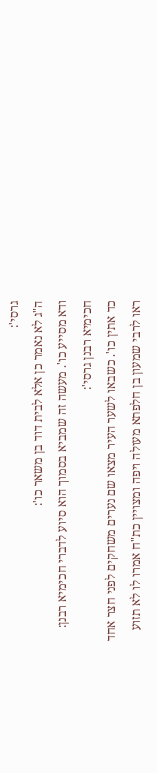גרסי':
ה"ג לא נאמר כן אלא לבית דוד בן משאר כו':
ודא מסייע כו'. מעשה זה שמביא בסמוך הוא סיוע לדברי חכימיא רבנן:
חכימיא רבנן גרסי':
כד אתין כו'. כשבאו לשער העיר מצאו שם נערים משחקים לפני חצר אחד ראו לרבי שמעון בן חלפתא מעולה ויפה ומצויין כת"ח אמרו לו לא תזוע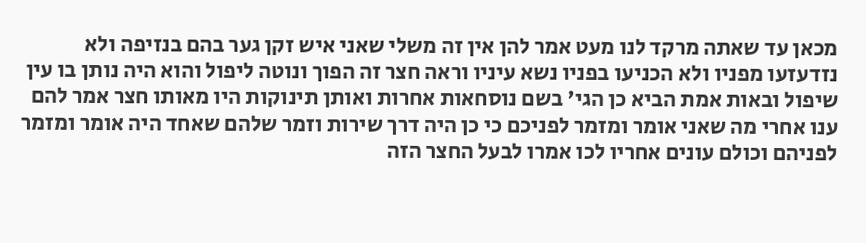מכאן עד שאתה מרקד לנו מעט אמר להן אין זה משלי שאני איש זקן גער בהם בנזיפה ולא נזדעזעו מפניו ולא הכניעו בפניו נשא עיניו וראה חצר זה הפוך ונוטה ליפול והוא היה נותן בו עין שיפול ובאות אמת הביא כן הגי' בשם נוסחאות אחרות ואותן תינוקות היו מאותו חצר אמר להם ענו אחרי מה שאני אומר ומזמר לפניכם כי כן היה דרך שירות וזמר שלהם שאחד היה אומר ומזמר לפניהם וכולם עונים אחריו לכו אמרו לבעל החצר הזה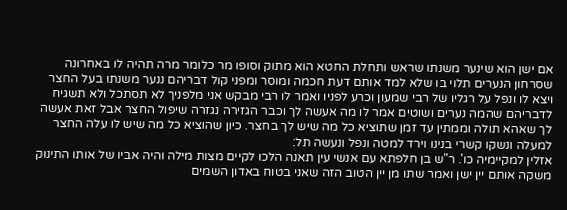אם ישן הוא שינער משנתו שראש ותחלת החטא הוא מתוק וסופו מר כלומר מרה תהיה לו באחרונה שסרחון הנערים תלוי בו שלא למד אותם דעת חכמה ומוסר ומפני קול דבריהם ננער משנתו בעל החצר ויצא לו ונפל על רגליו של רבי שמעון וכרע לפניו ואמר לו רבי מבקש אני מלפניך לא תסתכל ולא תשגיח לדבריהם שהמה נערים ושוטים אמר לו מה אעשה לך וכבר הגזירה נגזרה שיפול החצר אבל זאת אעשה לך שאהא תולה וממתין עד זמן שתוציא כל מה שיש לך בחצר. כיון שהוציא כל מה שיש לו עלה החצר למעלה ונשקו קשרי בנינו וירד למטה ונפל ונעשה תל:
אזלין למקיימיה כו'. ר"ש בן חלפתא עם אנשי עין תאנה הלכו לקיים מצות מילה והיה אביו של אותו התינוק משקה אותם יין ישן ואמר שתו מן יין הטוב הזה שאני בטוח באדון השמים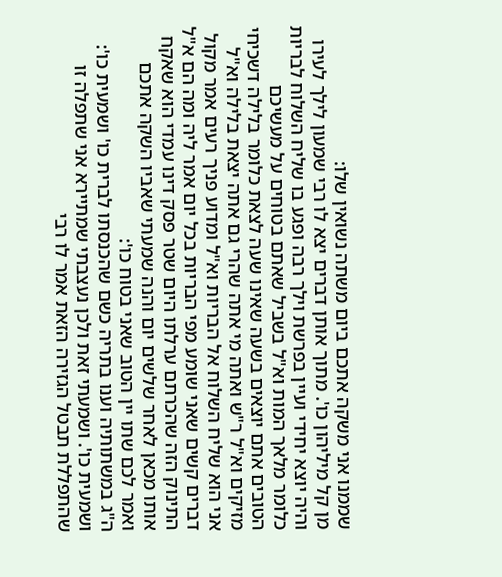שממנו אני משקה אתכם ביום משתה נשואין שלו:
מן קל מיליהון כו'. מתוך אותן דברים יצא לו רבי שמעון לילך לעירו והיה יוצא יחידי ועיין בפרשת וילך רבה ופגע בו שליח השלוח לבריות כלומר מלאך המות וא"ל בשביל שאתם בטוחים על מעשיכם הטובים אתם יוצאים בשעה שאינו שעה לצאת כלומר בלילה דשכיחי מזיקים וא"ל ר"ש ואתה מי אתה שהרי גם אתה יצאת בלילה וא"ל אני הוא שליח השלוח אל הבריות וא"ל ומדוע פניך רעים אמר מקול דברים קשים שאני שומע מפי הבריות בכל יום אמר ליה ומה הם א"ל התינוק הזה שהכרתם ערלתו היום שטר פסק דינו עמדי הוא שאקח אותו מכאן לאחר שלשים יום והנה שמעתי שאביו השקה אתכם ואמר לכם שתו יין הטוב שאני בטוח כו':
ה"ג במשתותיה וענו בתריה כשם שהכנסתו לברית כו' ושמעית כו':
ושמעית כו'. ושמעתי זאת ולכן נעצבתי שמתיירא אני שתפלה זו שהתפללת תבטל הגזירה הזאת אמר לו רבי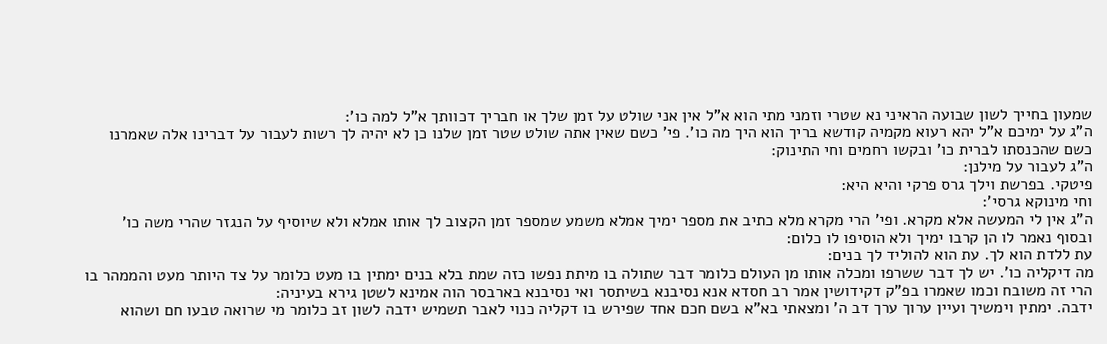שמעון בחייך לשון שבועה הראיני נא שטרי וזמני מתי הוא א"ל אין אני שולט על זמן שלך או חבריך דכוותך א"ל למה כו':
ה"ג על ימיכם א"ל יהא רעוא מקמיה קודשא בריך הוא היך מה כו'. פי' כשם שאין אתה שולט שטר זמן שלנו כן לא יהיה לך רשות לעבור על דברינו אלה שאמרנו כשם שהכנסתו לברית כו' ובקשו רחמים וחי התינוק:
ה"ג לעבור על מילנן:
פיטקי. בפרשת וילך גרס פרקי והיא היא:
וחי מינוקא גרסי':
ה"ג אין לי המעשה אלא מקרא. ופי' הרי מקרא מלא כתיב את מספר ימיך אמלא משמע שמספר זמן הקצוב לך אותו אמלא ולא שיוסיף על הנגזר שהרי משה כו' ובסוף נאמר לו הן קרבו ימיך ולא הוסיפו לו כלום:
עת ללדת הוא לך. עת הוא להוליד לך בנים:
מה דיקליה כו'. יש לך דבר ששרפו ומכלה אותו מן העולם כלומר דבר שתולה בו מיתת נפשו כזה שמת בלא בנים ימתין בו מעט כלומר על צד היותר מעט והממהר בו הרי זה משובח וכמו שאמרו בפ"ק דקידושין אמר רב חסדא אנא נסיבנא בשיתסר ואי נסיבנא בארבסר הוה אמינא לשטן גירא בעיניה:
ידבה. ימתין וימשיך ועיין ערוך ערך דב ה' ומצאתי בא"א בשם חכם אחד שפירש בו דקליה כנוי לאבר תשמיש ידבה לשון זב כלומר מי שרואה טבעו חם ושהוא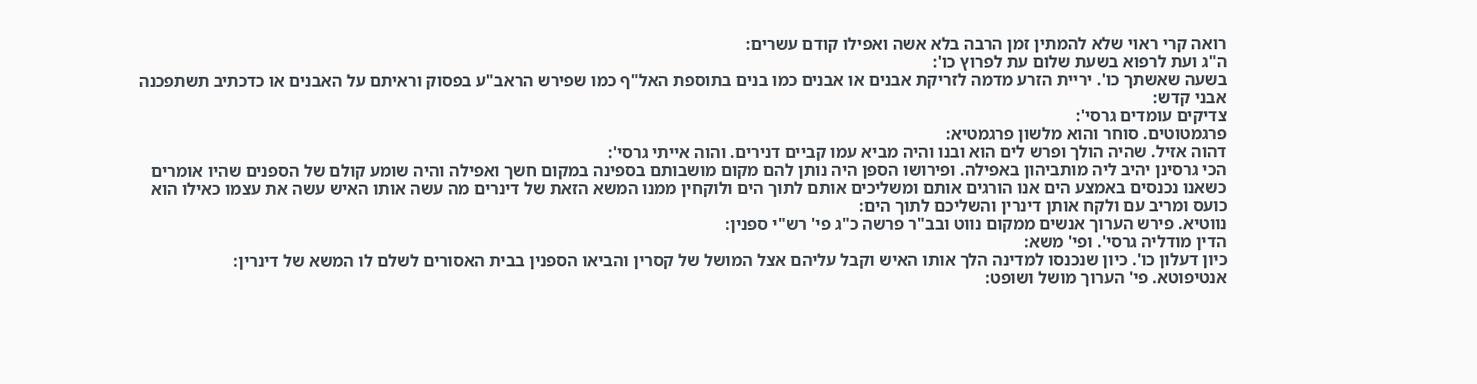רואה קרי ראוי שלא להמתין זמן הרבה בלא אשה ואפילו קודם עשרים:
ה"ג ועת לרפוא בשעת שלום עת לפרוץ כו':
בשעה שאשתך כו'. יריית הזרע מדמה לזריקת אבנים או אבנים כמו בנים בתוספת האל"ף כמו שפירש הראב"ע בפסוק וראיתם על האבנים או כדכתיב תשתפכנה אבני קדש:
צדיקים עומדים גרסי':
פרגמטוטים. סוחר והוא מלשון פרגמטיא:
דהוה אזיל. שהיה הולך ופרש לים הוא ובנו והיה מביא עמו קביים דנירים. והוה אייתי גרסי':
הכי גרסינן יהיב ליה מותביהון באפילה. ופירושו הספן היה נותן להם מקום מושבותם בספינה במקום חשך ואפילה והיה שומע קולם של הספנים שהיו אומרים כשאנו נכנסים באמצע הים אנו הורגים אותם ומשליכים אותם לתוך הים ולוקחין ממנו המשא הזאת של דינרים מה עשה אותו האיש עשה את עצמו כאילו הוא כועס ומריב עם ולקח אותן דינרין והשליכם לתוך הים:
נווטיא. פירש הערוך אנשים ממקום נווט ובב"ר פרשה כ"ג פי' רש"י ספנין:
הדין מודליה גרסי'. ופי' משא:
כיון דעלון כו'. כיון שנכנסו למדינה הלך אותו האיש וקבל עליהם אצל המושל של קסרין והביאו הספנין בבית האסורים לשלם לו המשא של דינרין:
אנטיפוטא. פי' הערוך מושל ושופט: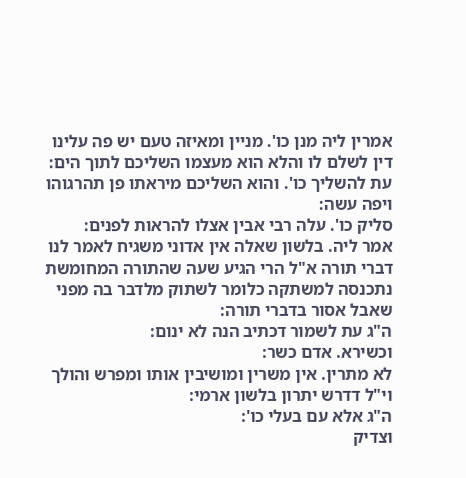אמרין ליה מנן כו'. מניין ומאיזה טעם יש פה עלינו דין לשלם לו והלא הוא מעצמו השליכם לתוך הים:
עת להשליך כו'. והוא השליכם מיראתו פן תהרגוהו ויפה עשה:
סליק כו'. עלה רבי אבין אצלו להראות לפנים:
אמר ליה. בלשון שאלה אין אדוני משגיח לאמר לנו דברי תורה א"ל הרי הגיע שעה שהתורה המחומשת נתכנסה למשתקה כלומר לשתוק מלדבר בה מפני שאבל אסור בדברי תורה:
ה"ג עת לשמור דכתיב הנה לא ינום:
וכשירא. אדם כשר:
לא מתרין. אין משרין ומושיבין אותו ומפרש והולך וי"ל דדרש יתרון בלשון ארמי:
ה"ג אלא עם בעלי כו':
וצדיק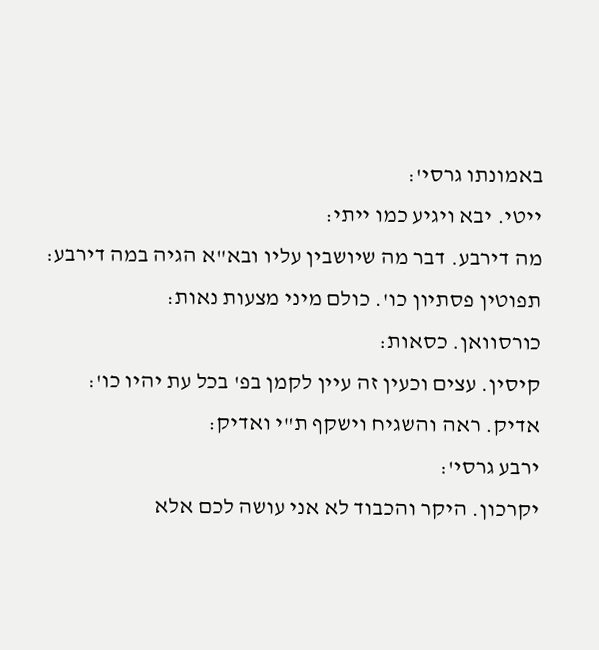באמונתו גרסי':
ייטי. יבא ויגיע כמו ייתי:
מה דירבע. דבר מה שיושבין עליו ובא"א הגיה במה דירבע:
תפוטין פסתיון כו'. כולם מיני מצעות נאות:
כורסוואן. כסאות:
קיסין. עצים וכעין זה עיין לקמן בפ' בכל עת יהיו כו':
אדיק. ראה והשגיח וישקף ת"י ואדיק:
ירבע גרסי':
יקרכון. היקר והכבוד לא אני עושה לכם אלא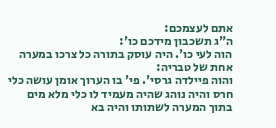אתם לעצמכם:
ה"ג תשכבון מידכם כו':
הוה לעי כו'. היה עוסק בתורה כל צרכו במערה אחת של טבריה:
והוה פיילדה גרסי'. פי' בו הערוך אומן עושה כלי חרס והיה נוהג שהיה מעמיד לו כלי מלא מים בתוך המערה לשתותו והיה בא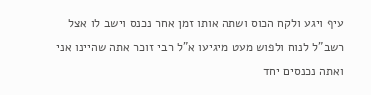עיף ויגע ולקח הכוס ושתה אותו זמן אחר נכנס וישב לו אצל רשב"ל לנוח ולפוש מעט מיגיעו א"ל רבי זוכר אתה שהיינו אני ואתה נכנסים יחד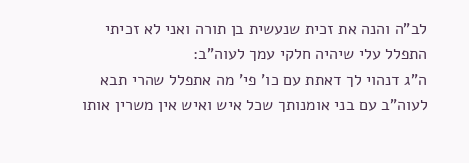לב"ה והנה את זכית שנעשית בן תורה ואני לא זכיתי התפלל עלי שיהיה חלקי עמך לעוה"ב:
ה"ג דנהוי לך דאתת עם כו' פי' מה אתפלל שהרי תבא לעוה"ב עם בני אומנותך שכל איש ואיש אין משרין אותו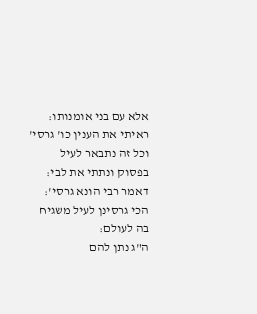אלא עם בני אומנותו:
ראיתי את הענין כו' גרסי' וכל זה נתבאר לעיל בפסוק ונתתי את לבי:
דאמר רבי הונא גרסי':
הכי גרסינן לעיל משגיח בה לעולם:
ה"ג נתן להם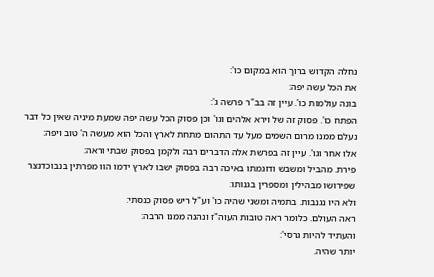נחלה הקדוש ברוך הוא במקום כו':
את הכל עשה יפה:
בונה עולמות כו'. עיין זה בב"ר פרשה ג':
הפתח כו'. פסוק זה של וירא אלהים וגו' וכן פסוק הכל עשה יפה שמעת מיניה שאין כל דבר נעלם ממנו מרום השמים מעל עד התהום מתחת לארץ והכל הוא מעשה ה' טוב ויפה:
אלו אחר וגו'. עיין זה בפרשת אלה הדברים רבה ולקמן בפסוק שבתי וראה:
פירת. מהביל ומשבש ודוגמתו באיכה רבה בפסוק ישבו לארץ ידמו הוו מפרתין בנבוכדנצר שפירושו מבהילין ומספרין בגנותו:
ולא היו נגנבות. בתמיה ומשני שהיה כו' וע"ל ריש פסוק כנסתי:
ראה העולם. כלומר ראה טובות העוה"ז ונהנה ממנו הרבה:
והעתיד להיות גרסי':
יותר שהיה.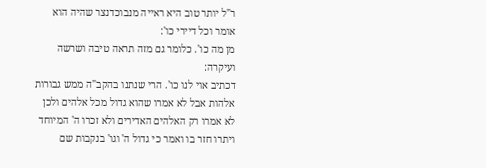ר"ל יותר טוב היא ראייה מנבוכדנצר שהיה הוא אומר וכל דיירי כו':
מן מה כו'. כלומר גם מזה תראה טיבה ושרשה ועיקרה:
דכתיב אוי לנו כו'. הרי שנתנו בהקב"ה ממש גבורות אלהות אבל לא אמרו שהוא גדול מכל אלהים ולכן לא אמרו רק האלהים האדירים ולא זכרו ה' המיוחד ויתרו חזר בו ואמר כי גדול ה' וגו' בנקבות שם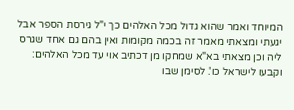המיוחד ואמר שהוא גדול מכל האלהים כך י"ל גירסת הספר אבל יגעתי ומצאתי מאמר זה בכמה מקומות ואין בהם גם אחד שגרס ליה וכן מצאתי בא"א שמחקו מן דכתיב אוי עד מכל האלהים:
וקבעו לישראל כו'. לסימן שבו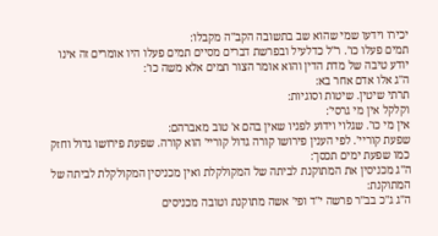יכירו וידעו שמי שהוא שב בתשובה הקב"ה מקבלו:
תמים פעלו כו'. ר"ל כדלעיל ובפרשת דברים מסיים תמים פעלו היו אומרים זה אינו יודע טיבה של מדת הדין והוא אומר הצור תמים אלא משה כו':
ה"ג אלו אדם אחר בא:
תרתי שיטין. שיטות וסוגיות:
וקלקל אין מי גרסי':
אין מי כו'. שגלוי וידוע לפניו שאין בהם א' טוב מאברהם:
שפעת קוריי'. לפי הענין פירושו קורה גדול קוריי' הוא קורה. שפעת פירושו גדול וחזק כמו שפעת ימים תכסך:
ה"ג מכניסין את המתוקנת לביתה של המקולקלת ואין מכניסין המקולקלת לביתה של המתוקנת:
ה"ג ג"כ בב"ר פרשה י"ד ופי' אשה מתוקנת וטובה מכניסים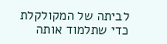לביתה של המקולקלת כדי שתלמוד אותה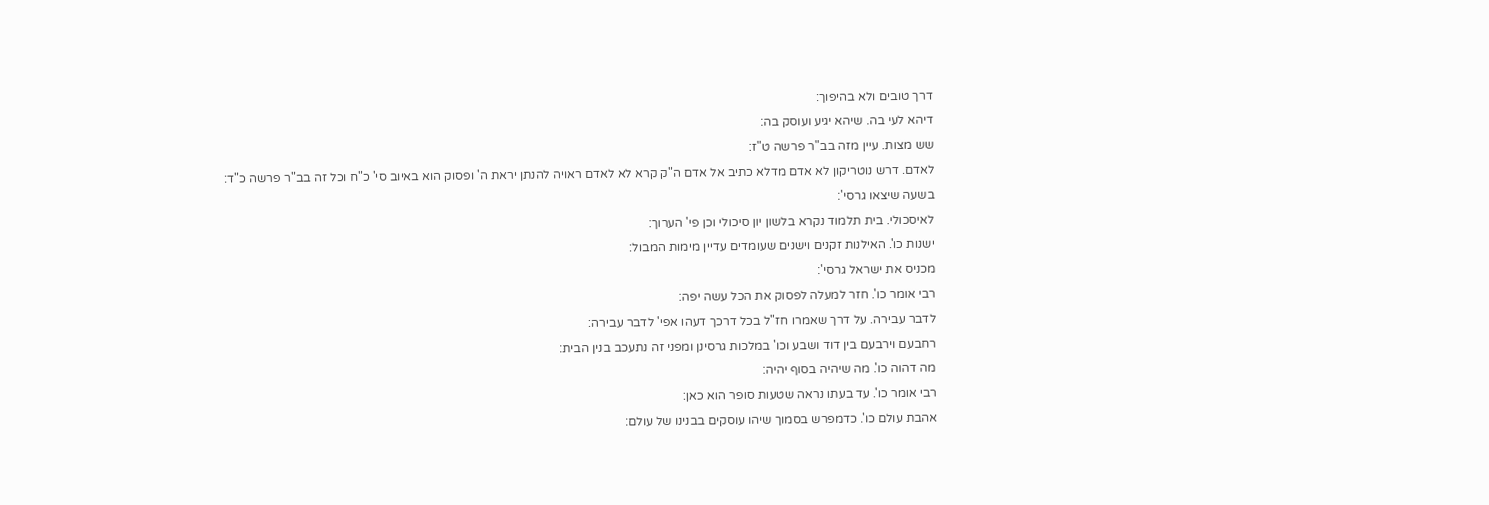דרך טובים ולא בהיפוך:
דיהא לעי בה. שיהא יגיע ועוסק בה:
שש מצות. עיין מזה בב"ר פרשה ט"ז:
לאדם. דרש נוטריקון לא אדם מדלא כתיב אל אדם ה"ק קרא לא לאדם ראויה להנתן יראת ה' ופסוק הוא באיוב סי' כ"ח וכל זה בב"ר פרשה כ"ד:
בשעה שיצאו גרסי':
לאיסכולי. בית תלמוד נקרא בלשון יון סיכולי וכן פי' הערוך:
ישנות כו'. האילנות זקנים וישנים שעומדים עדיין מימות המבול:
מכניס את ישראל גרסי':
רבי אומר כו'. חזר למעלה לפסוק את הכל עשה יפה:
לדבר עבירה. על דרך שאמרו חז"ל בכל דרכך דעהו אפי' לדבר עבירה:
רחבעם וירבעם בין דוד ושבע וכו' במלכות גרסינן ומפני זה נתעכב בנין הבית:
מה דהוה כו'. מה שיהיה בסוף יהיה:
רבי אומר כו'. עד בעתו נראה שטעות סופר הוא כאן:
אהבת עולם כו'. כדמפרש בסמוך שיהו עוסקים בבנינו של עולם: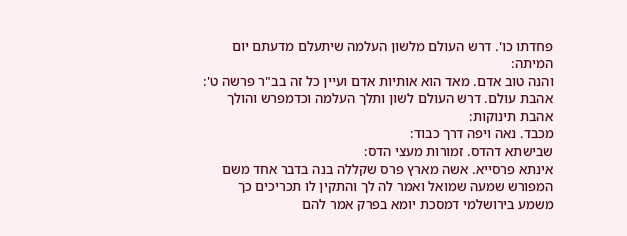פחדתו כו'. דרש העולם מלשון העלמה שיתעלם מדעתם יום המיתה:
והנה טוב אדם. מאד הוא אותיות אדם ועיין כל זה בב"ר פרשה ט':
אהבת עולם. דרש העולם לשון ותלך העלמה וכדמפרש והולך אהבת תינוקות:
מכבד. נאה ויפה דרך כבוד:
שבישתא דהדס. זמורות מעצי הדס:
אינתא פרסייא. אשה מארץ פרס שקללה בנה בדבר אחד משם המפורש שמעה שמואל ואמר לה לך והתקין לו תכריכים כך משמע בירושלמי דמסכת יומא בפרק אמר להם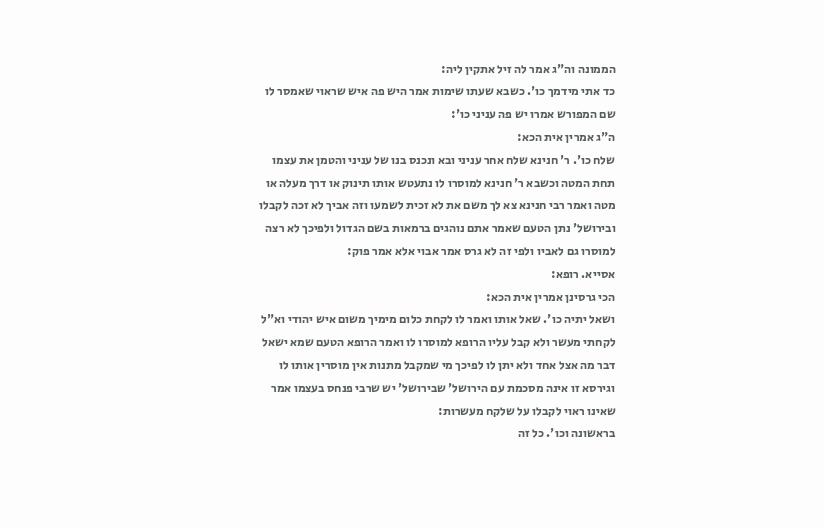הממונה וה"ג אמר לה זיל אתקין ליה:
כד אתי מידמך כו'. כשבא שעתו שימות אמר היש פה איש שראוי שאמסר לו שם המפורש אמרו יש פה עניני כו':
ה"ג אמרין אית הכא:
שלח כו'. ר' חנינא שלח אחר עניני ובא ונכנס בנו של עניני והטמן את עצמו תחת המטה וכשבא ר' חנינא למוסרו לו נתעטש אותו תינוק או דרך מעלה או מטה ואמר רבי חנינא צא לך משם את לא זכית לשמעו וזה אביך לא זכה לקבלו ובירושל' נתן הטעם שאמר אתם נוהגים ברמאות בשם הגדול ולפיכך לא רצה למוסרו גם לאביו ולפי זה לא גרס אמר אבוי אלא אמר פוק:
אסייא. רופא:
הכי גרסינן אמרין אית הכא:
ושאל יתיה כו'. שאל אותו ואמר לו לקחת כלום מימיך משום איש יהודי וא"ל לקחתי מעשר ולא קבל עליו הרופא למוסרו לו ואמר הרופא הטעם שמא ישאל דבר מה אצל אחד ולא יתן לו לפיכך מי שמקבל מתנות אין מוסרין אותו לו וגירסא זו אינה מסכמת עם הירושל' שבירושל' יש שרבי פנחס בעצמו אמר שאינו ראוי לקבלו על שלקח מעשרות:
בראשונה וכו'. כל זה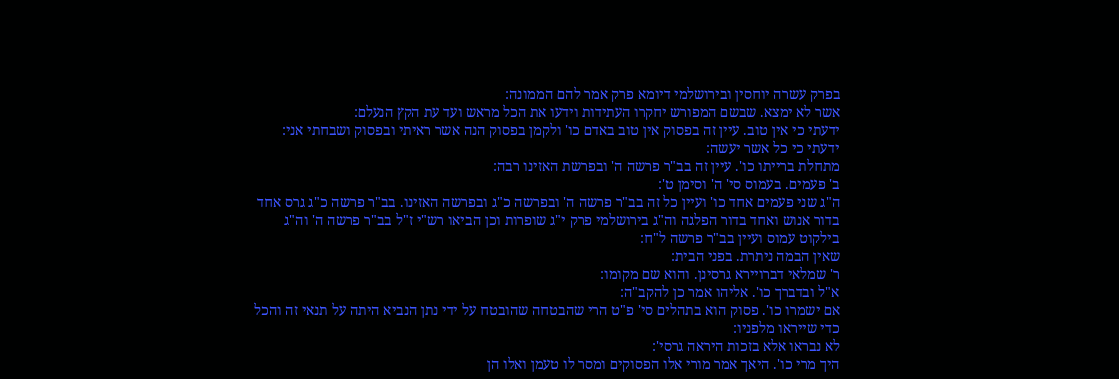בפרק עשרה יוחסין ובירושלמי דיומא פרק אמר להם הממונה:
אשר לא ימצא. שבשם המפורש יחקרו העתידות וידעו את הכל מראש ועד עת הקץ הנעלם:
ידעתי כי אין טוב. עיין זה בפסוק אין טוב באדם כו' ולקמן בפסוק הנה אשר ראיתי ובפסוק ושבחתי אני:
ידעתי כי כל אשר יעשה:
מתחלת ברייתו כו'. עיין זה בב"ר פרשה ה' ובפרשת האזינו רבה:
ב' פעמים. בעמוס סי' ה' וסימן ט':
ה"ג שני פעמים אחד כו' ועיין כל זה בב"ר פרשה ה' ובפרשה כ"ג ובפרשה האזינו. בב"ר פרשה כ"ג גרס אחד בדור אנוש ואחד בדור הפלגה וה"ג בירושלמי פרק י"ג שופרות וכן הביאו רש"י ז"ל בב"ר פרשה ה' וה"ג בילקוט עמוס ועיין בב"ר פרשה ל"ח:
שאין הבמה ניתרת. בפני הבית:
ר' שמלאי דברויירא גרסינן. והוא שם מקומו:
א"ל ובדברך כו'. אליהו אמר כן להקב"ה:
אם ישמרו כו'. פסוק הוא בתהלים סי' פ"ט הרי שהבטחה שהובטח על ידי נתן הנביא היתה על תנאי זה והכל כדי שייראו מלפניו:
לא נבראו אלא בזכות היראה גרסי':
היך מרי כו'. היאך אמר מורי אלו הפסוקים ומסר לו טעמן ואלו הן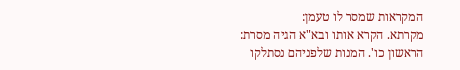המקראות שמסר לו טעמן:
מקרתא. הקרא אותו ובא"א הגיה מסרת:
הראשון כו'. המנות שלפניהם נסתלקו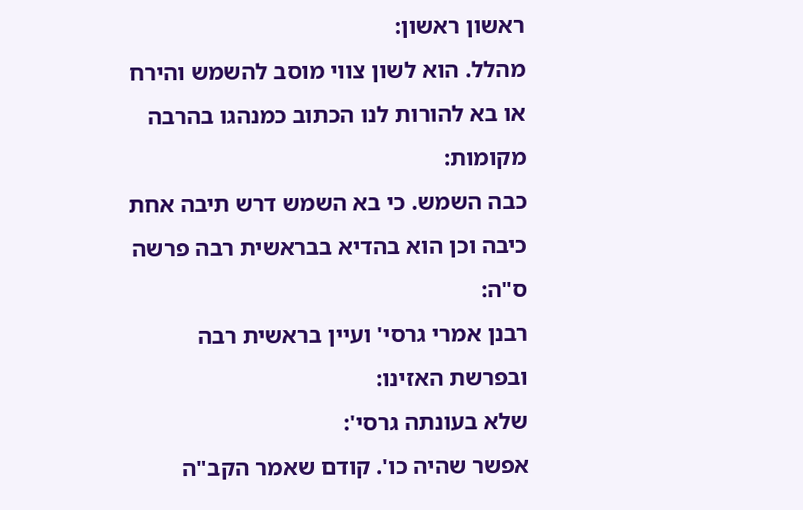ראשון ראשון:
מהלל. הוא לשון צווי מוסב להשמש והירח או בא להורות לנו הכתוב כמנהגו בהרבה מקומות:
כבה השמש. כי בא השמש דרש תיבה אחת כיבה וכן הוא בהדיא בבראשית רבה פרשה ס"ה:
רבנן אמרי גרסי' ועיין בראשית רבה ובפרשת האזינו:
שלא בעונתה גרסי':
אפשר שהיה כו'. קודם שאמר הקב"ה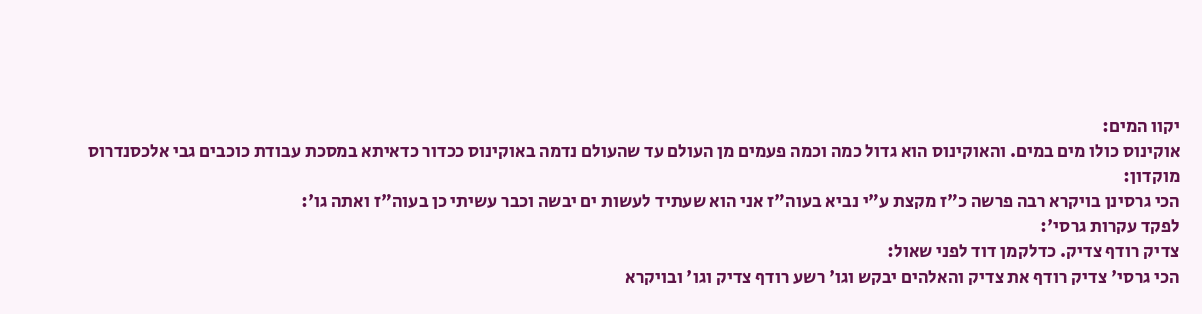יקוו המים:
אוקינוס כולו מים במים. והאוקינוס הוא גדול כמה וכמה פעמים מן העולם עד שהעולם נדמה באוקינוס ככדור כדאיתא במסכת עבודת כוכבים גבי אלכסנדרוס מוקדון:
הכי גרסינן בויקרא רבה פרשה כ"ז מקצת ע"י נביא בעוה"ז אני הוא שעתיד לעשות ים יבשה וכבר עשיתי כן בעוה"ז ואתה גו':
לפקד עקרות גרסי':
צדיק רודף צדיק. כדלקמן דוד לפני שאול:
הכי גרסי' צדיק רודף את צדיק והאלהים יבקש וגו' רשע רודף צדיק וגו' ובויקרא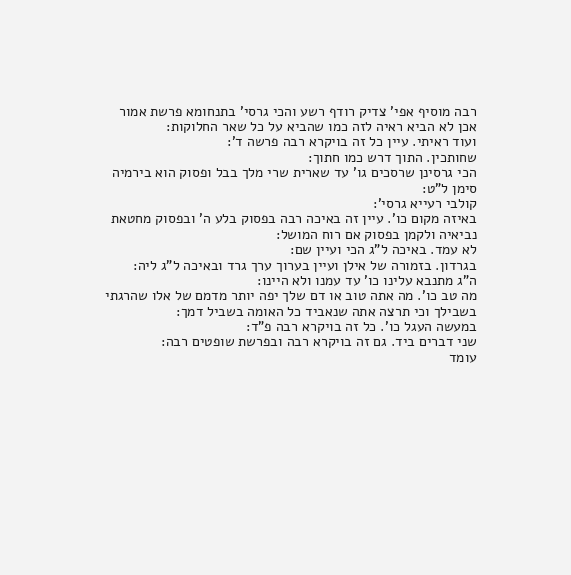רבה מוסיף אפי' צדיק רודף רשע והכי גרסי' בתנחומא פרשת אמור אכן לא הביא ראיה לזה כמו שהביא על כל שאר החלוקות:
ועוד ראיתי. עיין כל זה בויקרא רבה פרשה ד':
שחותכין. התוך דרש כמו חתוך:
הכי גרסינן שרסכים גו' עד שארית שרי מלך בבל ופסוק הוא בירמיה סימן ל"ט:
קולבי רעייא גרסי':
באיזה מקום כו'. עיין זה באיכה רבה בפסוק בלע ה' ובפסוק מחטאת נביאיה ולקמן בפסוק אם רוח המושל:
לא עמד. באיכה ל"ג הכי ועיין שם:
בגרדון. בזמורה של אילן ועיין בערוך ערך גרד ובאיכה ל"ג ליה:
ה"ג מתנבא עלינו כו' עד עמנו ולא היינו:
מה טב כו'. מה אתה טוב או דם שלך יפה יותר מדמם של אלו שהרגתי בשבילך וכי תרצה אתה שנאביד כל האומה בשביל דמך:
במעשה העגל כו'. כל זה בויקרא רבה פ"ד:
שני דברים ביד. גם זה בויקרא רבה ובפרשת שופטים רבה:
עומד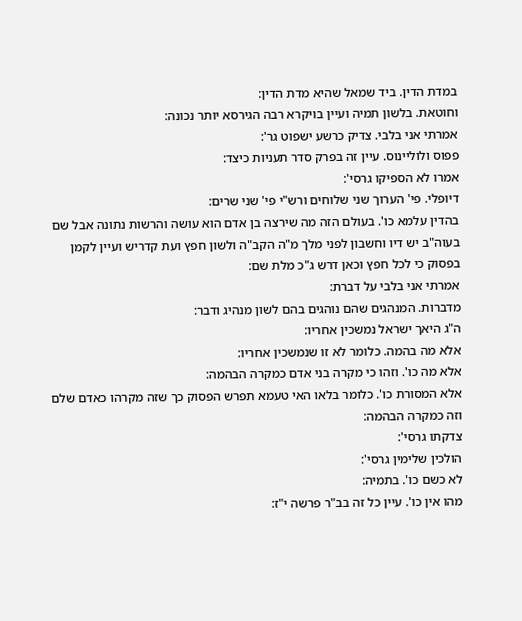במדת הדין. ביד שמאל שהיא מדת הדין:
וחוטאת. בלשון תמיה ועיין בויקרא רבה הגירסא יותר נכונה:
אמרתי אני בלבי. צדיק כרשע ישפוט גר':
פפוס ולוליינוס. עיין זה בפרק סדר תעניות כיצד:
אמרו לא הספיקו גרסי':
דיופלי. פי' הערוך שני שלוחים ורש"י פי' שני שרים:
בהדין עלמא כו'. בעולם הזה מה שירצה בן אדם הוא עושה והרשות נתונה אבל שם בעוה"ב יש דיו וחשבון לפני מלך מ"ה הקב"ה ולשון חפץ ועת קדריש ועיין לקמן בפסוק כי לכל חפץ וכאן דרש ג"כ מלת שם:
אמרתי אני בלבי על דברת:
מדברות. המנהגים שהם נוהגים בהם לשון מנהיג ודבר:
ה"ג היאך ישראל נמשכין אחריו:
אלא מה בהמה. כלומר לא זו שנמשכין אחריו:
אלא מה כו'. וזהו כי מקרה בני אדם כמקרה הבהמה:
אלא המסורת כו'. כלומר בלאו האי טעמא תפרש הפסוק כך שזה מקרהו כאדם שלם וזה כמקרה הבהמה:
צדקתו גרסי':
הולכין שלימין גרסי':
לא כשם כו'. בתמיה:
מהו אין כו'. עיין כל זה בב"ר פרשה י"ז: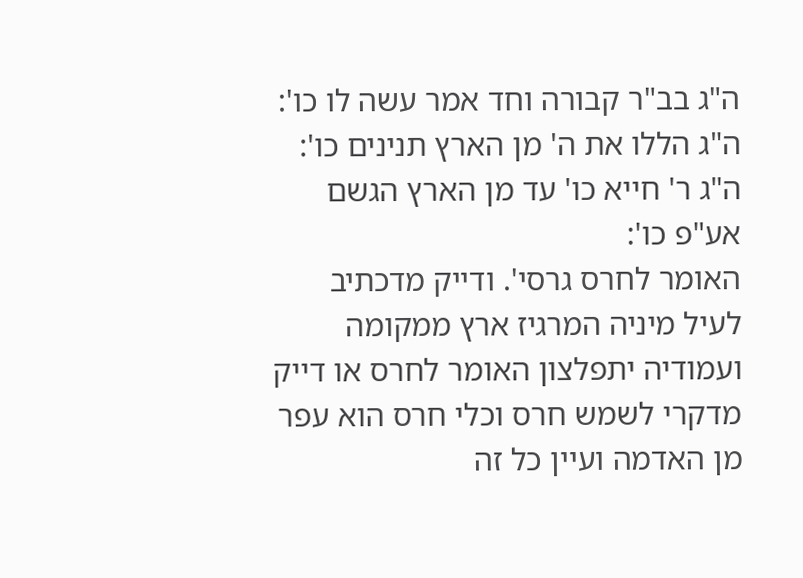ה"ג בב"ר קבורה וחד אמר עשה לו כו':
ה"ג הללו את ה' מן הארץ תנינים כו':
ה"ג ר' חייא כו' עד מן הארץ הגשם אע"פ כו':
האומר לחרס גרסי'. ודייק מדכתיב לעיל מיניה המרגיז ארץ ממקומה ועמודיה יתפלצון האומר לחרס או דייק מדקרי לשמש חרס וכלי חרס הוא עפר מן האדמה ועיין כל זה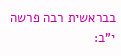בבראשית רבה פרשה י"ב: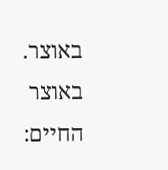באוצר. באוצר החיים: